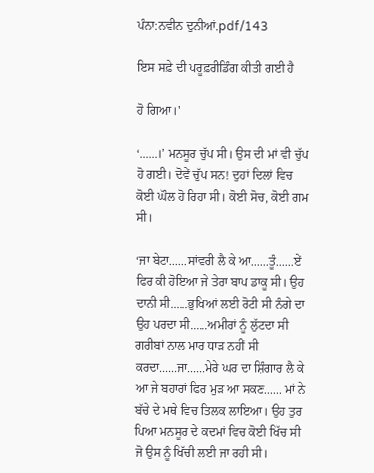ਪੰਨਾ:ਨਵੀਨ ਦੁਨੀਆਂ.pdf/143

ਇਸ ਸਫ਼ੇ ਦੀ ਪਰੂਫ਼ਰੀਡਿੰਗ ਕੀਤੀ ਗਈ ਹੈ

ਹੋ ਗਿਆ।'

‘......।’ ਮਨਸੂਰ ਚੁੱਪ ਸੀ। ਉਸ ਦੀ ਮਾਂ ਵੀ ਚੁੱਪ ਹੋ ਗਈ। ਦੋਵੇਂ ਚੁੱਪ ਸਨ! ਦੁਹਾਂ ਦਿਲਾਂ ਵਿਚ ਕੋਈ ਘੌਲ ਹੋ ਰਿਹਾ ਸੀ। ਕੋਈ ਸੋਚ, ਕੋਈ ਗਮ ਸੀ।

‘ਜਾ ਬੇਟਾ......ਸਾਂਵਰੀ ਲੈ ਕੇ ਆ......ਤੂੰ......ਏਂ ਫਿਰ ਕੀ ਹੋਇਆ ਜੇ ਤੇਰਾ ਬਾਪ ਡਾਕੂ ਸੀ। ਉਹ ਦਾਨੀ ਸੀ......ਭੁਖਿਆਂ ਲਈ ਰੋਟੀ ਸੀ ਨੰਗੇ ਦਾ ਉਹ ਪਰਦਾ ਸੀ......ਅਮੀਰਾਂ ਨੂੰ ਲੁੱਟਦਾ ਸੀ ਗਰੀਬਾਂ ਨਾਲ ਮਾਰ ਧਾੜ ਨਹੀਂ ਸੀ ਕਰਦਾ......ਜਾ......ਮੇਰੇ ਘਰ ਦਾ ਸ਼ਿੰਗਾਰ ਲੈ ਕੇ ਆ ਜੇ ਬਹਾਰਾਂ ਫਿਰ ਮੁੜ ਆ ਸਕਣ...... ਮਾਂ ਨੇ ਬੱਚੇ ਦੇ ਮਥੇ ਵਿਚ ਤਿਲਕ ਲਾਇਆ। ਉਹ ਤੁਰ ਪਿਆ ਮਨਸੂਰ ਦੇ ਕਦਮਾਂ ਵਿਚ ਕੋਈ ਖਿੱਚ ਸੀ ਜੋ ਉਸ ਨੂੰ ਖਿੱਚੀ ਲਈ ਜਾ ਰਹੀ ਸੀ।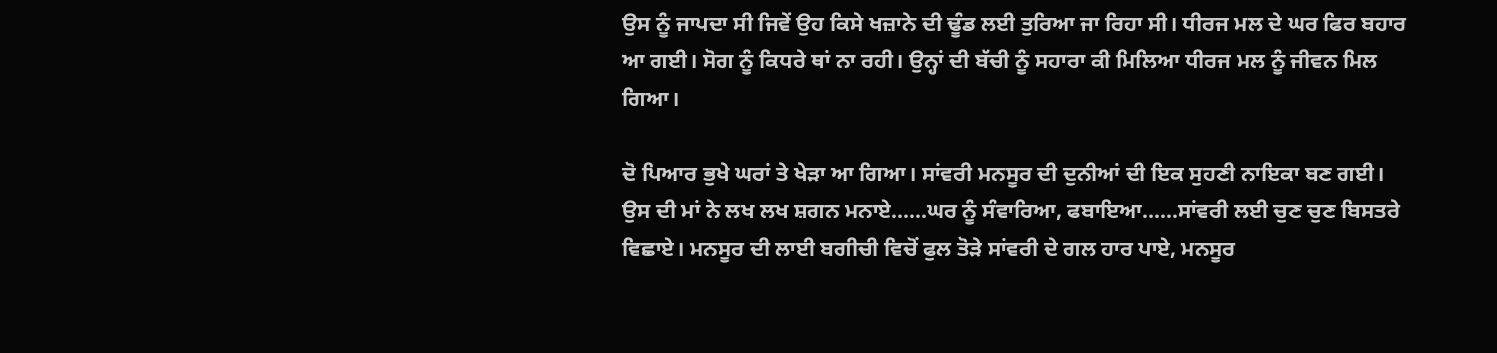ਉਸ ਨੂੰ ਜਾਪਦਾ ਸੀ ਜਿਵੇਂ ਉਹ ਕਿਸੇ ਖਜ਼ਾਨੇ ਦੀ ਢੂੰਡ ਲਈ ਤੁਰਿਆ ਜਾ ਰਿਹਾ ਸੀ। ਧੀਰਜ ਮਲ ਦੇ ਘਰ ਫਿਰ ਬਹਾਰ ਆ ਗਈ। ਸੋਗ ਨੂੰ ਕਿਧਰੇ ਥਾਂ ਨਾ ਰਹੀ। ਉਨ੍ਹਾਂ ਦੀ ਬੱਚੀ ਨੂੰ ਸਹਾਰਾ ਕੀ ਮਿਲਿਆ ਧੀਰਜ ਮਲ ਨੂੰ ਜੀਵਨ ਮਿਲ ਗਿਆ।

ਦੋ ਪਿਆਰ ਭੁਖੇ ਘਰਾਂ ਤੇ ਖੇੜਾ ਆ ਗਿਆ। ਸਾਂਵਰੀ ਮਨਸੂਰ ਦੀ ਦੁਨੀਆਂ ਦੀ ਇਕ ਸੁਹਣੀ ਨਾਇਕਾ ਬਣ ਗਈ। ਉਸ ਦੀ ਮਾਂ ਨੇ ਲਖ ਲਖ ਸ਼ਗਨ ਮਨਾਏ......ਘਰ ਨੂੰ ਸੰਵਾਰਿਆ, ਫਬਾਇਆ......ਸਾਂਵਰੀ ਲਈ ਚੁਣ ਚੁਣ ਬਿਸਤਰੇ ਵਿਛਾਏ। ਮਨਸੂਰ ਦੀ ਲਾਈ ਬਗੀਚੀ ਵਿਚੋਂ ਫੁਲ ਤੋੜੇ ਸਾਂਵਰੀ ਦੇ ਗਲ ਹਾਰ ਪਾਏ, ਮਨਸੂਰ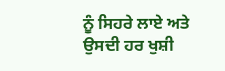ਨੂੰ ਸਿਹਰੇ ਲਾਏ ਅਤੇ ਉਸਦੀ ਹਰ ਖੁਸ਼ੀ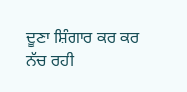ਦੂਣਾ ਸ਼ਿੰਗਾਰ ਕਰ ਕਰ ਨੱਚ ਰਹੀ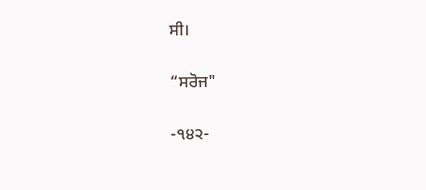ਸੀ।

“ਸਰੋਜ"

-੧੪੨-